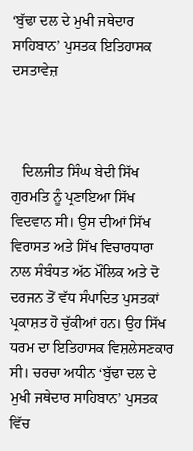‘ਬੁੱਢਾ ਦਲ ਦੇ ਮੁਖੀ ਜਥੇਦਾਰ ਸਾਹਿਬਾਨ’ ਪੁਸਤਕ ਇਤਿਹਾਸਕ ਦਸਤਾਵੇਜ਼



   ਦਿਲਜੀਤ ਸਿੰਘ ਬੇਦੀ ਸਿੱਖ ਗੁਰਮਤਿ ਨੂੰ ਪ੍ਰਣਾਇਆ ਸਿੱਖ ਵਿਦਵਾਨ ਸੀ। ਉਸ ਦੀਆਂ ਸਿੱਖ ਵਿਰਾਸਤ ਅਤੇ ਸਿੱਖ ਵਿਚਾਰਧਾਰਾ ਨਾਲ ਸੰਬੰਧਤ ਅੱਠ ਮੌਲਿਕ ਅਤੇ ਦੋ ਦਰਜਨ ਤੋਂ ਵੱਧ ਸੰਪਾਦਿਤ ਪੁਸਤਕਾਂ ਪ੍ਰਕਾਸ਼ਤ ਹੋ ਚੁੱਕੀਆਂ ਹਨ। ਉਹ ਸਿੱਖ ਧਰਮ ਦਾ ਇਤਿਹਾਸਕ ਵਿਸ਼ਲੇਸਣਕਾਰ ਸੀ। ਚਰਚਾ ਅਧੀਨ ‘ਬੁੱਢਾ ਦਲ ਦੇ ਮੁਖੀ ਜਥੇਦਾਰ ਸਾਹਿਬਾਨ’ ਪੁਸਤਕ ਵਿੱਚ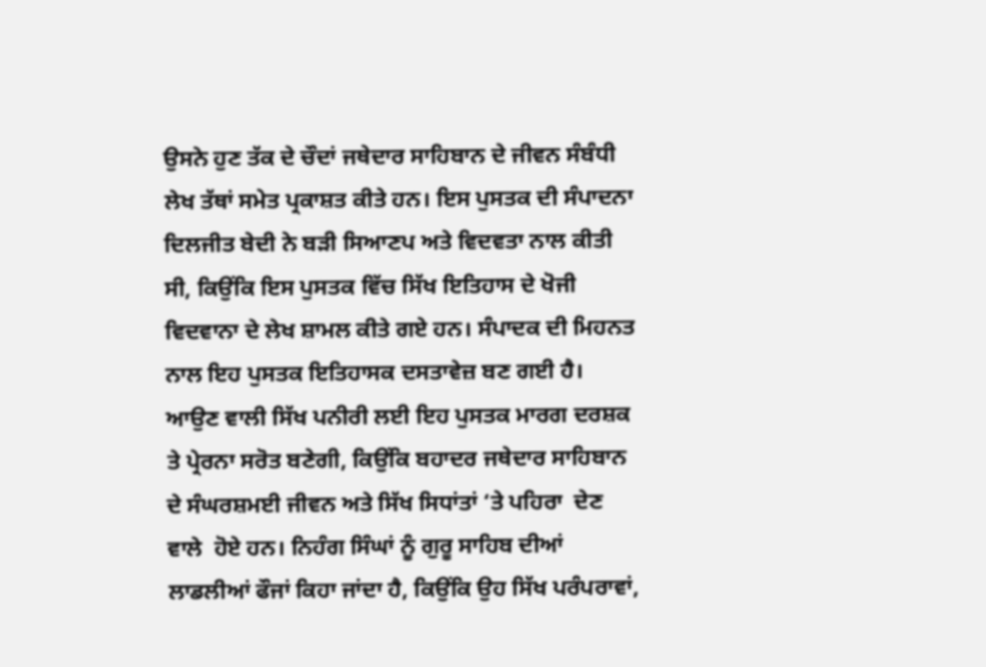ਉਸਨੇ ਹੁਣ ਤੱਕ ਦੇ ਚੌਦਾਂ ਜਥੇਦਾਰ ਸਾਹਿਬਾਨ ਦੇ ਜੀਵਨ ਸੰਬੰਧੀ ਲੇਖ ਤੱਥਾਂ ਸਮੇਤ ਪ੍ਰਕਾਸ਼ਤ ਕੀਤੇ ਹਨ। ਇਸ ਪੁਸਤਕ ਦੀ ਸੰਪਾਦਨਾ ਦਿਲਜੀਤ ਬੇਦੀ ਨੇ ਬੜੀ ਸਿਆਣਪ ਅਤੇ ਵਿਦਵਤਾ ਨਾਲ ਕੀਤੀ ਸੀ, ਕਿਉਂਕਿ ਇਸ ਪੁਸਤਕ ਵਿੱਚ ਸਿੱਖ ਇਤਿਹਾਸ ਦੇ ਖੋਜੀ ਵਿਦਵਾਨਾ ਦੇ ਲੇਖ ਸ਼ਾਮਲ ਕੀਤੇ ਗਏ ਹਨ। ਸੰਪਾਦਕ ਦੀ ਮਿਹਨਤ ਨਾਲ ਇਹ ਪੁਸਤਕ ਇਤਿਹਾਸਕ ਦਸਤਾਵੇਜ਼ ਬਣ ਗਈ ਹੈ। ਆਉਣ ਵਾਲੀ ਸਿੱਖ ਪਨੀਰੀ ਲਈ ਇਹ ਪੁਸਤਕ ਮਾਰਗ ਦਰਸ਼ਕ ਤੇ ਪ੍ਰੇਰਨਾ ਸਰੋਤ ਬਣੇਗੀ, ਕਿਉਂਕਿ ਬਹਾਦਰ ਜਥੇਦਾਰ ਸਾਹਿਬਾਨ ਦੇ ਸੰਘਰਸ਼ਮਈ ਜੀਵਨ ਅਤੇ ਸਿੱਖ ਸਿਧਾਂਤਾਂ ‘ਤੇ ਪਹਿਰਾ  ਦੇਣ ਵਾਲੇ  ਹੋਏ ਹਨ। ਨਿਹੰਗ ਸਿੰਘਾਂ ਨੂੰ ਗੁਰੂ ਸਾਹਿਬ ਦੀਆਂ ਲਾਡਲੀਆਂ ਫੌਜਾਂ ਕਿਹਾ ਜਾਂਦਾ ਹੈ, ਕਿਉਂਕਿ ਉਹ ਸਿੱਖ ਪਰੰਪਰਾਵਾਂ,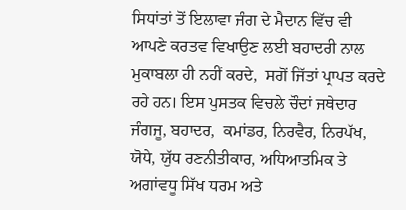ਸਿਧਾਂਤਾਂ ਤੋਂ ਇਲਾਵਾ ਜੰਗ ਦੇ ਮੈਦਾਨ ਵਿੱਚ ਵੀ ਆਪਣੇ ਕਰਤਵ ਵਿਖਾਉਣ ਲਈ ਬਹਾਦਰੀ ਨਾਲ ਮੁਕਾਬਲਾ ਹੀ ਨਹੀਂ ਕਰਦੇ,  ਸਗੋਂ ਜਿੱਤਾਂ ਪ੍ਰਾਪਤ ਕਰਦੇ ਰਹੇ ਹਨ। ਇਸ ਪੁਸਤਕ ਵਿਚਲੇ ਚੌਦਾਂ ਜਥੇਦਾਰ ਜੰਗਜੂ, ਬਹਾਦਰ,  ਕਮਾਂਡਰ, ਨਿਰਵੈਰ, ਨਿਰਪੱਖ, ਯੋਧੇ, ਯੁੱਧ ਰਣਨੀਤੀਕਾਰ, ਅਧਿਆਤਮਿਕ ਤੇ ਅਗਾਂਵਧੂ ਸਿੱਖ ਧਰਮ ਅਤੇ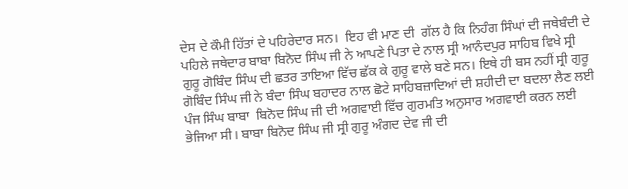ਦੇਸ ਦੇ ਕੌਮੀ ਹਿੱਤਾਂ ਦੇ ਪਹਿਰੇਦਾਰ ਸਨ।  ਇਹ ਵੀ ਮਾਣ ਦੀ  ਗੱਲ ਹੈ ਕਿ ਨਿਹੰਗ ਸਿੰਘਾਂ ਦੀ ਜਥੇਬੰਦੀ ਦੇ ਪਹਿਲੇ ਜਥੇਦਾਰ ਬਾਬਾ ਬਿਨੋਦ ਸਿੰਘ ਜੀ ਨੇ ਆਪਣੇ ਪਿਤਾ ਦੇ ਨਾਲ ਸ੍ਰੀ ਆਨੰਦਪੁਰ ਸਾਹਿਬ ਵਿਖੇ ਸ੍ਰੀ ਗੁਰੂ ਗੋਬਿੰਦ ਸਿੰਘ ਦੀ ਛਤਰ ਤਾਇਆ ਵਿੱਚ ਛੱਕ ਕੇ ਗੁਰੂ ਵਾਲੇ ਬਣੇ ਸਨ। ਇਥੇ ਹੀ ਬਸ ਨਹੀਂ ਸ੍ਰੀ ਗੁਰੂ ਗੋਬਿੰਦ ਸਿੰਘ ਜੀ ਨੇ ਬੰਦਾ ਸਿੰਘ ਬਹਾਦਰ ਨਾਲ ਛੋਟੇ ਸਾਹਿਬਜ਼ਾਦਿਆਂ ਦੀ ਸ਼ਹੀਦੀ ਦਾ ਬਦਲਾ ਲੈਣ ਲਈ ਪੰਜ ਸਿੰਘ ਬਾਬਾ  ਬਿਨੋਦ ਸਿੰਘ ਜੀ ਦੀ ਅਗਵਾਈ ਵਿੱਚ ਗੁਰਮਤਿ ਅਨੁਸਾਰ ਅਗਵਾਈ ਕਰਨ ਲਈ ਭੇਜਿਆ ਸੀ। ਬਾਬਾ ਬਿਨੋਦ ਸਿੰਘ ਜੀ ਸ੍ਰੀ ਗੁਰੂ ਅੰਗਦ ਦੇਵ ਜੀ ਦੀ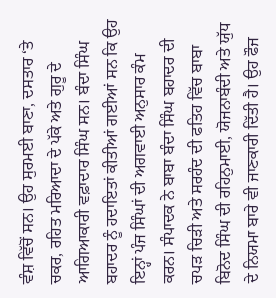ਵੰਸ਼ ਵਿੱਚੋਂ ਸਨ। ਉਹ ਸੁਰਮਈ ਬਾਣਾ, ਦਸਤਾਰ ‘ਤੇ ਚਕਰ, ਰਹਿਤ ਮਰਿਆਦਾ ਦੇ ਪੱਕੇ ਅਤੇ ਗੁਰੂ ਦੇ ਆਗਿਆਕਾਰੀ ਵਫ਼ਾਦਾਰ ਸਿੰਘ ਸਨ। ਬੰਦਾ ਸਿੰਘ ਬਹਾਦਰ ਨੂੰ ਹਦਾਇਤਾਂ ਕੀਤੀਆਂ ਗਈਆਂ ਸਨ ਕਿ ਉਹ ਇਨ੍ਹਾਂ ਪੰਜ ਸਿੰਘਾਂ ਦੀ ਅਗਵਾਈ ਅਨੁਸਾਰ ਕੰਮ ਕਰਨ। ਸੰਪਾਦਕ ਨੇ ਬਾਬਾ ਬੰਦਾ ਸਿੰਘ ਬਹਾਦਰ ਦੀ ਚਪੜ ਚਿੜੀ ਅਤੇ ਸਰਹੰਦ ਦੀ ਫਤਿਹ ਵਿੱਚ ਬਾਬਾ ਬਿਨੋਦ ਸਿੰਘ ਦੀ ਰਹਿਨੁਮਾਈ, ਯੋਜਨਾਬੰਦੀ ਅਤੇ ਯੁੱਧ ਦੇ ਨਿਯਮਾ ਬਾਰੇ ਵੀ ਜਾਣਕਾਰੀ ਦਿੱਤੀ ਹੈ। ਉਹ ਫੌਜ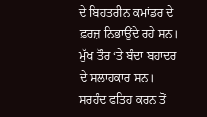ਦੇ ਬਿਹਤਰੀਨ ਕਮਾਂਡਰ ਦੇ ਫ਼ਰਜ਼ ਨਿਭਾਉਂਦੇ ਰਹੇ ਸਨ। ਮੁੱਖ ਤੌਰ ‘ਤੇ ਬੰਦਾ ਬਹਾਦਰ ਦੇ ਸਲਾਹਕਾਰ ਸਨ। ਸਰਹੰਦ ਫਤਿਹ ਕਰਨ ਤੋਂ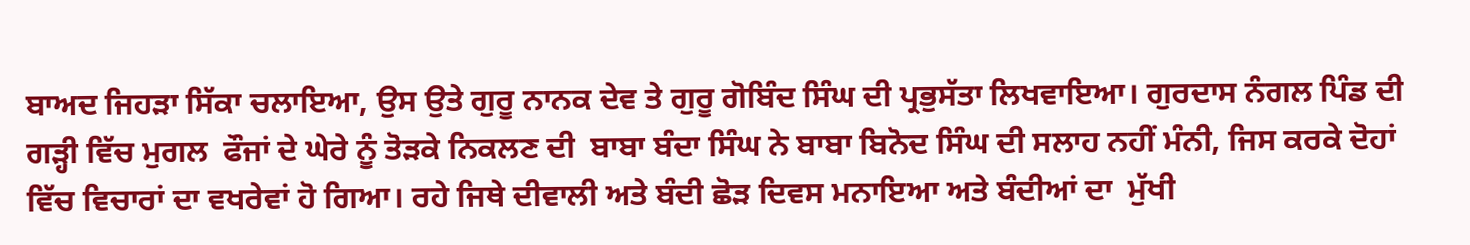ਬਾਅਦ ਜਿਹੜਾ ਸਿੱਕਾ ਚਲਾਇਆ, ਉਸ ਉਤੇ ਗੁਰੂ ਨਾਨਕ ਦੇਵ ਤੇ ਗੁਰੂ ਗੋਬਿੰਦ ਸਿੰਘ ਦੀ ਪ੍ਰਭੁਸੱਤਾ ਲਿਖਵਾਇਆ। ਗੁਰਦਾਸ ਨੰਗਲ ਪਿੰਡ ਦੀ ਗੜ੍ਹੀ ਵਿੱਚ ਮੁਗਲ  ਫੌਜਾਂ ਦੇ ਘੇਰੇ ਨੂੰ ਤੋੜਕੇ ਨਿਕਲਣ ਦੀ  ਬਾਬਾ ਬੰਦਾ ਸਿੰਘ ਨੇ ਬਾਬਾ ਬਿਨੋਦ ਸਿੰਘ ਦੀ ਸਲਾਹ ਨਹੀਂ ਮੰਨੀ, ਜਿਸ ਕਰਕੇ ਦੋਹਾਂ ਵਿੱਚ ਵਿਚਾਰਾਂ ਦਾ ਵਖਰੇਵਾਂ ਹੋ ਗਿਆ। ਰਹੇ ਜਿਥੇ ਦੀਵਾਲੀ ਅਤੇ ਬੰਦੀ ਛੋੜ ਦਿਵਸ ਮਨਾਇਆ ਅਤੇ ਬੰਦੀਆਂ ਦਾ  ਮੁੱਖੀ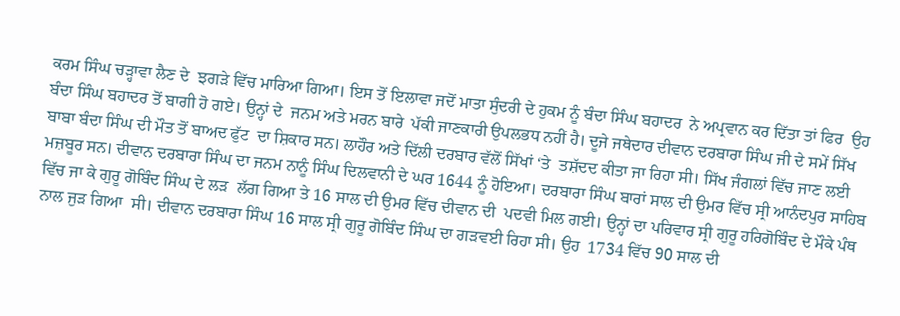ਕਰਮ ਸਿੰਘ ਚੜ੍ਹਾਵਾ ਲੈਣ ਦੇ  ਝਗੜੇ ਵਿੱਚ ਮਾਰਿਆ ਗਿਆ। ਇਸ ਤੋਂ ਇਲਾਵਾ ਜਦੋਂ ਮਾਤਾ ਸੁੰਦਰੀ ਦੇ ਹੁਕਮ ਨੂੰ ਬੰਦਾ ਸਿੰਘ ਬਹਾਦਰ  ਨੇ ਅਪ੍ਰਵਾਨ ਕਰ ਦਿੱਤਾ ਤਾਂ ਫਿਰ  ਉਹ ਬੰਦਾ ਸਿੰਘ ਬਹਾਦਰ ਤੋਂ ਬਾਗੀ ਹੋ ਗਏ। ਉਨ੍ਹਾਂ ਦੇ  ਜਨਮ ਅਤੇ ਮਰਨ ਬਾਰੇ  ਪੱਕੀ ਜਾਣਕਾਰੀ ਉਪਲਭਧ ਨਹੀਂ ਹੈ। ਦੂਜੇ ਜਥੇਦਾਰ ਦੀਵਾਨ ਦਰਬਾਰਾ ਸਿੰਘ ਜੀ ਦੇ ਸਮੇਂ ਸਿੱਖ ਬਾਬਾ ਬੰਦਾ ਸਿੰਘ ਦੀ ਮੌਤ ਤੋਂ ਬਾਅਦ ਫੁੱਟ  ਦਾ ਸ਼ਿਕਾਰ ਸਨ। ਲਾਹੌਰ ਅਤੇ ਦਿੱਲੀ ਦਰਬਾਰ ਵੱਲੋਂ ਸਿੱਖਾਂ ‘ਤੇ  ਤਸ਼ੱਦਦ ਕੀਤਾ ਜਾ ਰਿਹਾ ਸੀ। ਸਿੱਖ ਜੰਗਲਾਂ ਵਿੱਚ ਜਾਣ ਲਈ ਮਜ਼ਬੂਰ ਸਨ। ਦੀਵਾਨ ਦਰਬਾਰਾ ਸਿੰਘ ਦਾ ਜਨਮ ਨਾਨੂੰ ਸਿੰਘ ਦਿਲਵਾਨੀ ਦੇ ਘਰ 1644 ਨੂੰ ਹੋਇਆ। ਦਰਬਾਰਾ ਸਿੰਘ ਬਾਰਾਂ ਸਾਲ ਦੀ ਉਮਰ ਵਿੱਚ ਸ੍ਰੀ ਆਨੰਦਪੁਰ ਸਾਹਿਬ ਵਿੱਚ ਜਾ ਕੇ ਗੁਰੂ ਗੋਬਿੰਦ ਸਿੰਘ ਦੇ ਲੜ  ਲੱਗ ਗਿਆ ਤੇ 16 ਸਾਲ ਦੀ ਉਮਰ ਵਿੱਚ ਦੀਵਾਨ ਦੀ  ਪਦਵੀ ਮਿਲ ਗਈ। ਉਨ੍ਹਾਂ ਦਾ ਪਰਿਵਾਰ ਸ੍ਰੀ ਗੁਰੂ ਹਰਿਗੋਬਿੰਦ ਦੇ ਮੌਕੇ ਪੰਥ ਨਾਲ ਜੁੜ ਗਿਆ  ਸੀ। ਦੀਵਾਨ ਦਰਬਾਰਾ ਸਿੰਘ 16 ਸਾਲ ਸ੍ਰੀ ਗੁਰੂ ਗੋਬਿੰਦ ਸਿੰਘ ਦਾ ਗੜਵਈ ਰਿਹਾ ਸੀ। ਉਹ  1734 ਵਿੱਚ 90 ਸਾਲ ਦੀ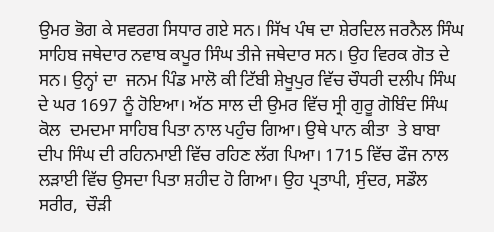ਉਮਰ ਭੋਗ ਕੇ ਸਵਰਗ ਸਿਧਾਰ ਗਏ ਸਨ। ਸਿੱਖ ਪੰਥ ਦਾ ਸ਼ੇਰਦਿਲ ਜਰਨੈਲ ਸਿੰਘ ਸਾਹਿਬ ਜਥੇਦਾਰ ਨਵਾਬ ਕਪੂਰ ਸਿੰਘ ਤੀਜੇ ਜਥੇਦਾਰ ਸਨ। ਉਹ ਵਿਰਕ ਗੋਤ ਦੇ ਸਨ। ਉਨ੍ਹਾਂ ਦਾ  ਜਨਮ ਪਿੰਡ ਮਾਲੋ ਕੀ ਟਿੱਬੀ ਸ਼ੇਖੂਪੁਰ ਵਿੱਚ ਚੌਧਰੀ ਦਲੀਪ ਸਿੰਘ ਦੇ ਘਰ 1697 ਨੂੰ ਹੋਇਆ। ਅੱਠ ਸਾਲ ਦੀ ਉਮਰ ਵਿੱਚ ਸ੍ਰੀ ਗੁਰੂ ਗੋਬਿੰਦ ਸਿੰਘ ਕੋਲ  ਦਮਦਮਾ ਸਾਹਿਬ ਪਿਤਾ ਨਾਲ ਪਹੁੰਚ ਗਿਆ। ਉਥੇ ਪਾਨ ਕੀਤਾ  ਤੇ ਬਾਬਾ ਦੀਪ ਸਿੰਘ ਦੀ ਰਹਿਨਮਾਈ ਵਿੱਚ ਰਹਿਣ ਲੱਗ ਪਿਆ। 1715 ਵਿੱਚ ਫੌਜ ਨਾਲ ਲੜਾਈ ਵਿੱਚ ਉਸਦਾ ਪਿਤਾ ਸ਼ਹੀਦ ਹੋ ਗਿਆ। ਉਹ ਪ੍ਰਤਾਪੀ, ਸੁੰਦਰ, ਸਡੌਲ ਸਰੀਰ,  ਚੌੜੀ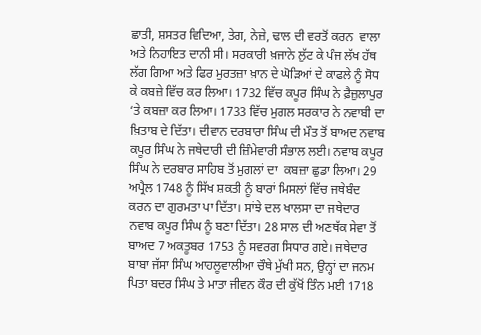ਛਾਤੀ, ਸ਼ਸਤਰ ਵਿਦਿਆ, ਤੇਗ, ਨੇਜ਼ੇ, ਢਾਲ ਦੀ ਵਰਤੋਂ ਕਰਨ  ਵਾਲਾ ਅਤੇ ਨਿਹਾਇਤ ਦਾਨੀ ਸੀ। ਸਰਕਾਰੀ ਖ਼ਜਾਨੇ ਲੁੱਟ ਕੇ ਪੰਜ ਲੱਖ ਹੱਥ ਲੱਗ ਗਿਆ ਅਤੇ ਫਿਰ ਮੁਰਤਜ਼ਾ ਖ਼ਾਨ ਦੇ ਘੋੜਿਆਂ ਦੇ ਕਾਫਲੇ ਨੂੰ ਸੋਧ ਕੇ ਕਬਜ਼ੇ ਵਿੱਚ ਕਰ ਲਿਆ। 1732 ਵਿੱਚ ਕਪੂਰ ਸਿੰਘ ਨੇ ਫ਼ੈਜ਼ੁਲਾਪੁਰ ‘ਤੇ ਕਬਜ਼ਾ ਕਰ ਲਿਆ। 1733 ਵਿੱਚ ਮੁਗਲ ਸਰਕਾਰ ਨੇ ਨਵਾਬੀ ਦਾ ਖ਼ਿਤਾਬ ਦੇ ਦਿੱਤਾ। ਦੀਵਾਨ ਦਰਬਾਰਾ ਸਿੰਘ ਦੀ ਮੌਤ ਤੋਂ ਬਾਅਦ ਨਵਾਬ ਕਪੂਰ ਸਿੰਘ ਨੇ ਜਥੇਦਾਰੀ ਦੀ ਜ਼ਿੰਮੇਵਾਰੀ ਸੰਭਾਲ ਲਈ। ਨਵਾਬ ਕਪੂਰ ਸਿੰਘ ਨੇ ਦਰਬਾਰ ਸਾਹਿਬ ਤੋਂ ਮੁਗਲਾਂ ਦਾ  ਕਬਜ਼ਾ ਛੁਡਾ ਲਿਆ। 29 ਅਪ੍ਰੈਲ 1748 ਨੂੰ ਸਿੱਖ ਸ਼ਕਤੀ ਨੂੰ ਬਾਰਾਂ ਮਿਸਲਾਂ ਵਿੱਚ ਜਥੇਬੰਦ ਕਰਨ ਦਾ ਗੁਰਮਤਾ ਪਾ ਦਿੱਤਾ। ਸਾਂਝੇ ਦਲ ਖਾਲਸਾ ਦਾ ਜਥੇਦਾਰ ਨਵਾਬ ਕਪੂਰ ਸਿੰਘ ਨੂੰ ਬਣਾ ਦਿੱਤਾ। 28 ਸਾਲ ਦੀ ਅਣਥੱਕ ਸੇਵਾ ਤੋਂ ਬਾਅਦ 7 ਅਕਤੂਬਰ 1753 ਨੂੰ ਸਵਰਗ ਸਿਧਾਰ ਗਏ। ਜਥੇਦਾਰ ਬਾਬਾ ਜੱਸਾ ਸਿੰਘ ਆਹਲੂਵਾਲੀਆ ਚੌਥੇ ਮੁੱਖੀ ਸਨ, ਉਨ੍ਹਾਂ ਦਾ ਜਨਮ ਪਿਤਾ ਬਦਰ ਸਿੰਘ ਤੇ ਮਾਤਾ ਜੀਵਨ ਕੌਰ ਦੀ ਕੁੱਖੋਂ ਤਿੰਨ ਮਈ 1718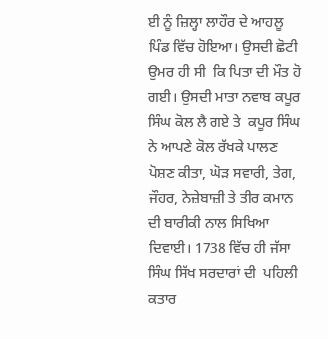ਈ ਨੂੰ ਜ਼ਿਲ੍ਹਾ ਲਾਹੌਰ ਦੇ ਆਹਲੂ ਪਿੰਡ ਵਿੱਚ ਹੋਇਆ। ਉਸਦੀ ਛੋਟੀ  ਉਮਰ ਹੀ ਸੀ  ਕਿ ਪਿਤਾ ਦੀ ਮੌਤ ਹੋ ਗਈ। ਉਸਦੀ ਮਾਤਾ ਨਵਾਬ ਕਪੂਰ ਸਿੰਘ ਕੋਲ ਲੈ ਗਏ ਤੇ  ਕਪੂਰ ਸਿੰਘ ਨੇ ਆਪਣੇ ਕੋਲ ਰੱਖਕੇ ਪਾਲਣ ਪੋਸ਼ਣ ਕੀਤਾ, ਘੋੜ ਸਵਾਰੀ, ਤੇਗ, ਜੌਹਰ, ਨੇਜ਼ੇਬਾਜ਼ੀ ਤੇ ਤੀਰ ਕਮਾਨ ਦੀ ਬਾਰੀਕੀ ਨਾਲ ਸਿਖਿਆ ਦਿਵਾਈ। 1738 ਵਿੱਚ ਹੀ ਜੱਸਾ ਸਿੰਘ ਸਿੱਖ ਸਰਦਾਰਾਂ ਦੀ  ਪਹਿਲੀ ਕਤਾਰ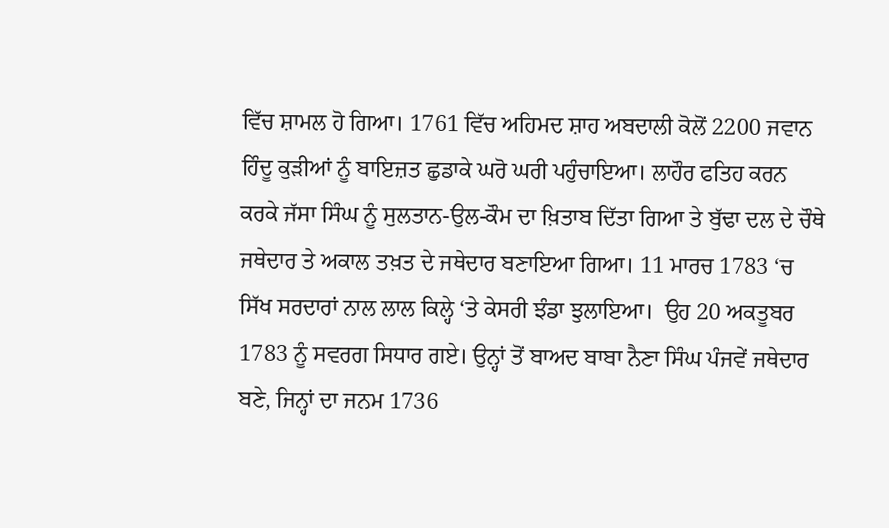ਵਿੱਚ ਸ਼ਾਮਲ ਹੋ ਗਿਆ। 1761 ਵਿੱਚ ਅਹਿਮਦ ਸ਼ਾਹ ਅਬਦਾਲੀ ਕੋਲੋਂ 2200 ਜਵਾਨ ਹਿੰਦੂ ਕੁੜੀਆਂ ਨੂੰ ਬਾਇਜ਼ਤ ਛੁਡਾਕੇ ਘਰੋ ਘਰੀ ਪਹੁੰਚਾਇਆ। ਲਾਹੌਰ ਫਤਿਹ ਕਰਨ ਕਰਕੇ ਜੱਸਾ ਸਿੰਘ ਨੂੰ ਸੁਲਤਾਨ-ਉਲ-ਕੌਮ ਦਾ ਖ਼ਿਤਾਬ ਦਿੱਤਾ ਗਿਆ ਤੇ ਬੁੱਢਾ ਦਲ ਦੇ ਚੌਥੇ ਜਥੇਦਾਰ ਤੇ ਅਕਾਲ ਤਖ਼ਤ ਦੇ ਜਥੇਦਾਰ ਬਣਾਇਆ ਗਿਆ। 11 ਮਾਰਚ 1783 ‘ਚ ਸਿੱਖ ਸਰਦਾਰਾਂ ਨਾਲ ਲਾਲ ਕਿਲ੍ਹੇ ‘ਤੇ ਕੇਸਰੀ ਝੰਡਾ ਝੁਲਾਇਆ।  ਉਹ 20 ਅਕਤੂਬਰ  1783 ਨੂੰ ਸਵਰਗ ਸਿਧਾਰ ਗਏ। ਉਨ੍ਹਾਂ ਤੋਂ ਬਾਅਦ ਬਾਬਾ ਨੈਣਾ ਸਿੰਘ ਪੰਜਵੇਂ ਜਥੇਦਾਰ ਬਣੇ, ਜਿਨ੍ਹਾਂ ਦਾ ਜਨਮ 1736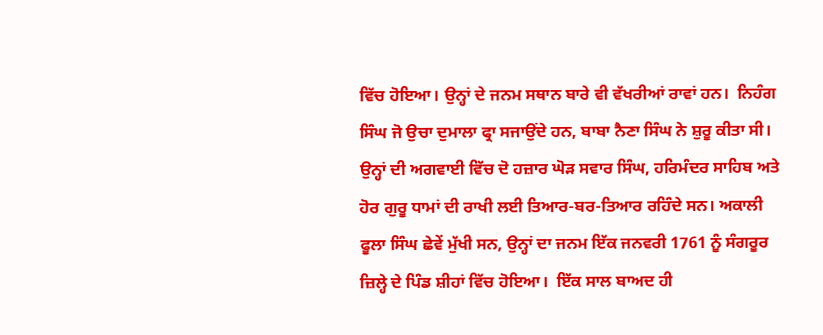ਵਿੱਚ ਹੋਇਆ। ਉਨ੍ਹਾਂ ਦੇ ਜਨਮ ਸਥਾਨ ਬਾਰੇ ਵੀ ਵੱਖਰੀਆਂ ਰਾਵਾਂ ਹਨ।  ਨਿਹੰਗ ਸਿੰਘ ਜੋ ਉਚਾ ਦੁਮਾਲਾ ਫ੍ਰਾ ਸਜਾਉਂਦੇ ਹਨ, ਬਾਬਾ ਨੈਣਾ ਸਿੰਘ ਨੇ ਸ਼ੁਰੂ ਕੀਤਾ ਸੀ। ਉਨ੍ਹਾਂ ਦੀ ਅਗਵਾਈ ਵਿੱਚ ਦੋ ਹਜ਼ਾਰ ਘੋੜ ਸਵਾਰ ਸਿੰਘ, ਹਰਿਮੰਦਰ ਸਾਹਿਬ ਅਤੇ ਹੋਰ ਗੁਰੂ ਧਾਮਾਂ ਦੀ ਰਾਖੀ ਲਈ ਤਿਆਰ-ਬਰ-ਤਿਆਰ ਰਹਿੰਦੇ ਸਨ। ਅਕਾਲੀ ਫੂਲਾ ਸਿੰਘ ਛੇਵੇਂ ਮੁੱਖੀ ਸਨ, ਉਨ੍ਹਾਂ ਦਾ ਜਨਮ ਇੱਕ ਜਨਵਰੀ 1761 ਨੂੰ ਸੰਗਰੂਰ ਜ਼ਿਲ੍ਹੇ ਦੇ ਪਿੰਡ ਸ਼ੀਹਾਂ ਵਿੱਚ ਹੋਇਆ।  ਇੱਕ ਸਾਲ ਬਾਅਦ ਹੀ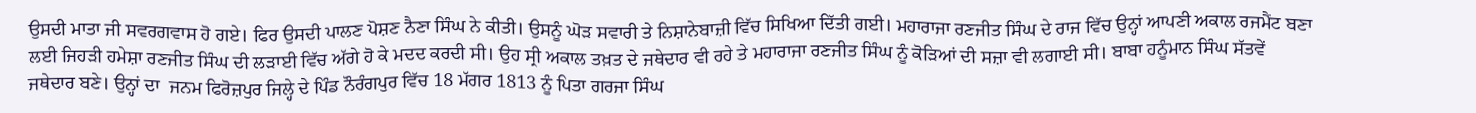ਉਸਦੀ ਮਾਤਾ ਜੀ ਸਵਰਗਵਾਸ ਹੋ ਗਏ। ਫਿਰ ਉਸਦੀ ਪਾਲਣ ਪੋਸ਼ਣ ਨੈਣਾ ਸਿੰਘ ਨੇ ਕੀਤੀ। ਉਸਨੂੰ ਘੋੜ ਸਵਾਰੀ ਤੇ ਨਿਸ਼ਾਨੇਬਾਜ਼ੀ ਵਿੱਚ ਸਿਖਿਆ ਦਿੱਤੀ ਗਈ। ਮਹਾਰਾਜਾ ਰਣਜੀਤ ਸਿੰਘ ਦੇ ਰਾਜ ਵਿੱਚ ਉਨ੍ਹਾਂ ਆਪਣੀ ਅਕਾਲ ਰਜਮੈਂਟ ਬਣਾ ਲਈ ਜਿਹੜੀ ਹਮੇਸ਼ਾ ਰਣਜੀਤ ਸਿੰਘ ਦੀ ਲੜਾਈ ਵਿੱਚ ਅੱਗੇ ਹੋ ਕੇ ਮਦਦ ਕਰਦੀ ਸੀ। ਉਹ ਸ੍ਰੀ ਅਕਾਲ ਤਖ਼ਤ ਦੇ ਜਥੇਦਾਰ ਵੀ ਰਹੇ ਤੇ ਮਹਾਰਾਜਾ ਰਣਜੀਤ ਸਿੰਘ ਨੂੰ ਕੋੜਿਆਂ ਦੀ ਸਜ਼ਾ ਵੀ ਲਗਾਈ ਸੀ। ਬਾਬਾ ਹਨੂੰਮਾਨ ਸਿੰਘ ਸੱਤਵੇਂ ਜਥੇਦਾਰ ਬਣੇ। ਉਨ੍ਹਾਂ ਦਾ  ਜਨਮ ਫਿਰੋਜ਼ਪੁਰ ਜਿਲ੍ਹੇ ਦੇ ਪਿੰਡ ਨੌਰੰਗਪੁਰ ਵਿੱਚ 18 ਮੱਗਰ 1813 ਨੂੰ ਪਿਤਾ ਗਰਜਾ ਸਿੰਘ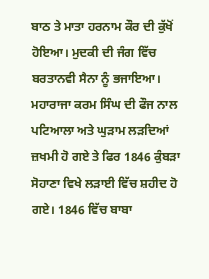ਬਾਠ ਤੇ ਮਾਤਾ ਹਰਨਾਮ ਕੌਰ ਦੀ ਕੁੱਖੋਂ ਹੋਇਆ। ਮੁਦਕੀ ਦੀ ਜੰਗ ਵਿੱਚ ਬਰਤਾਨਵੀ ਸੈਨਾ ਨੂੰ ਭਜਾਇਆ। ਮਹਾਰਾਜਾ ਕਰਮ ਸਿੰਘ ਦੀ ਫੌਜ ਨਾਲ ਪਟਿਆਲਾ ਅਤੇ ਘੁੜਾਮ ਲੜਦਿਆਂ ਜ਼ਖਮੀ ਹੋ ਗਏ ਤੇ ਫਿਰ 1846 ਕੁੰਬੜਾ ਸੋਹਾਣਾ ਵਿਖੇ ਲੜਾਈ ਵਿੱਚ ਸ਼ਹੀਦ ਹੋ ਗਏ। 1846 ਵਿੱਚ ਬਾਬਾ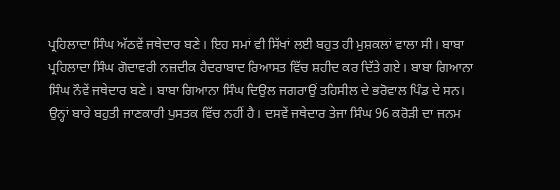ਪ੍ਰਹਿਲਾਦਾ ਸਿੰਘ ਅੱਠਵੇਂ ਜਥੇਦਾਰ ਬਣੇ। ਇਹ ਸਮਾਂ ਵੀ ਸਿੱਖਾਂ ਲਈ ਬਹੁਤ ਹੀ ਮੁਸ਼ਕਲਾਂ ਵਾਲਾ ਸੀ। ਬਾਬਾ ਪ੍ਰਹਿਲਾਦਾ ਸਿੰਘ ਗੋਦਾਵਰੀ ਨਜ਼ਦੀਕ ਹੈਦਰਾਬਾਦ ਰਿਆਸਤ ਵਿੱਚ ਸ਼ਹੀਦ ਕਰ ਦਿੱਤੇ ਗਏ। ਬਾਬਾ ਗਿਆਨਾ ਸਿੰਘ ਨੌਵੇਂ ਜਥੇਦਾਰ ਬਣੇ। ਬਾਬਾ ਗਿਆਨਾ ਸਿੰਘ ਦਿਉਲ ਜਗਰਾਉਂ ਤਹਿਸੀਲ ਦੇ ਭਰੋਵਾਲ ਪਿੰਡ ਦੇ ਸਨ। ਉਨ੍ਹਾਂ ਬਾਰੇ ਬਹੁਤੀ ਜਾਣਕਾਰੀ ਪੁਸਤਕ ਵਿੱਚ ਨਹੀਂ ਹੈ। ਦਸਵੇਂ ਜਥੇਦਾਰ ਤੇਜਾ ਸਿੰਘ 96 ਕਰੋੜੀ ਦਾ ਜਨਮ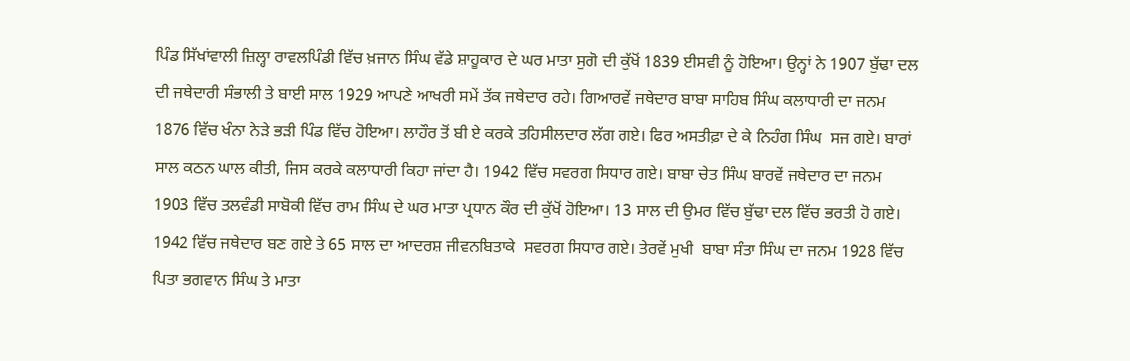ਪਿੰਡ ਸਿੱਖਾਂਵਾਲੀ ਜ਼ਿਲ੍ਹਾ ਰਾਵਲਪਿੰਡੀ ਵਿੱਚ ਖ਼ਜਾਨ ਸਿੰਘ ਵੱਡੇ ਸ਼ਾਹੂਕਾਰ ਦੇ ਘਰ ਮਾਤਾ ਸੁਗੋ ਦੀ ਕੁੱਖੋਂ 1839 ਈਸਵੀ ਨੂੰ ਹੋਇਆ। ਉਨ੍ਹਾਂ ਨੇ 1907 ਬੁੱਢਾ ਦਲ ਦੀ ਜਥੇਦਾਰੀ ਸੰਭਾਲੀ ਤੇ ਬਾਈ ਸਾਲ 1929 ਆਪਣੇ ਆਖਰੀ ਸਮੇਂ ਤੱਕ ਜਥੇਦਾਰ ਰਹੇ। ਗਿਆਰਵੇਂ ਜਥੇਦਾਰ ਬਾਬਾ ਸਾਹਿਬ ਸਿੰਘ ਕਲਾਧਾਰੀ ਦਾ ਜਨਮ 1876 ਵਿੱਚ ਖੰਨਾ ਨੇੜੇ ਭੜੀ ਪਿੰਡ ਵਿੱਚ ਹੋਇਆ। ਲਾਹੌਰ ਤੋਂ ਬੀ ਏ ਕਰਕੇ ਤਹਿਸੀਲਦਾਰ ਲੱਗ ਗਏ। ਫਿਰ ਅਸਤੀਫ਼ਾ ਦੇ ਕੇ ਨਿਹੰਗ ਸਿੰਘ  ਸਜ ਗਏ। ਬਾਰਾਂ ਸਾਲ ਕਠਨ ਘਾਲ ਕੀਤੀ, ਜਿਸ ਕਰਕੇ ਕਲਾਧਾਰੀ ਕਿਹਾ ਜਾਂਦਾ ਹੈ। 1942 ਵਿੱਚ ਸਵਰਗ ਸਿਧਾਰ ਗਏ। ਬਾਬਾ ਚੇਤ ਸਿੰਘ ਬਾਰਵੇਂ ਜਥੇਦਾਰ ਦਾ ਜਨਮ 1903 ਵਿੱਚ ਤਲਵੰਡੀ ਸਾਬੋਕੀ ਵਿੱਚ ਰਾਮ ਸਿੰਘ ਦੇ ਘਰ ਮਾਤਾ ਪ੍ਰਧਾਨ ਕੌਰ ਦੀ ਕੁੱਖੋਂ ਹੋਇਆ। 13 ਸਾਲ ਦੀ ਉਮਰ ਵਿੱਚ ਬੁੱਢਾ ਦਲ ਵਿੱਚ ਭਰਤੀ ਹੋ ਗਏ। 1942 ਵਿੱਚ ਜਥੇਦਾਰ ਬਣ ਗਏ ਤੇ 65 ਸਾਲ ਦਾ ਆਦਰਸ਼ ਜੀਵਨਬਿਤਾਕੇ  ਸਵਰਗ ਸਿਧਾਰ ਗਏ। ਤੇਰਵੇਂ ਮੁਖੀ  ਬਾਬਾ ਸੰਤਾ ਸਿੰਘ ਦਾ ਜਨਮ 1928 ਵਿੱਚ ਪਿਤਾ ਭਗਵਾਨ ਸਿੰਘ ਤੇ ਮਾਤਾ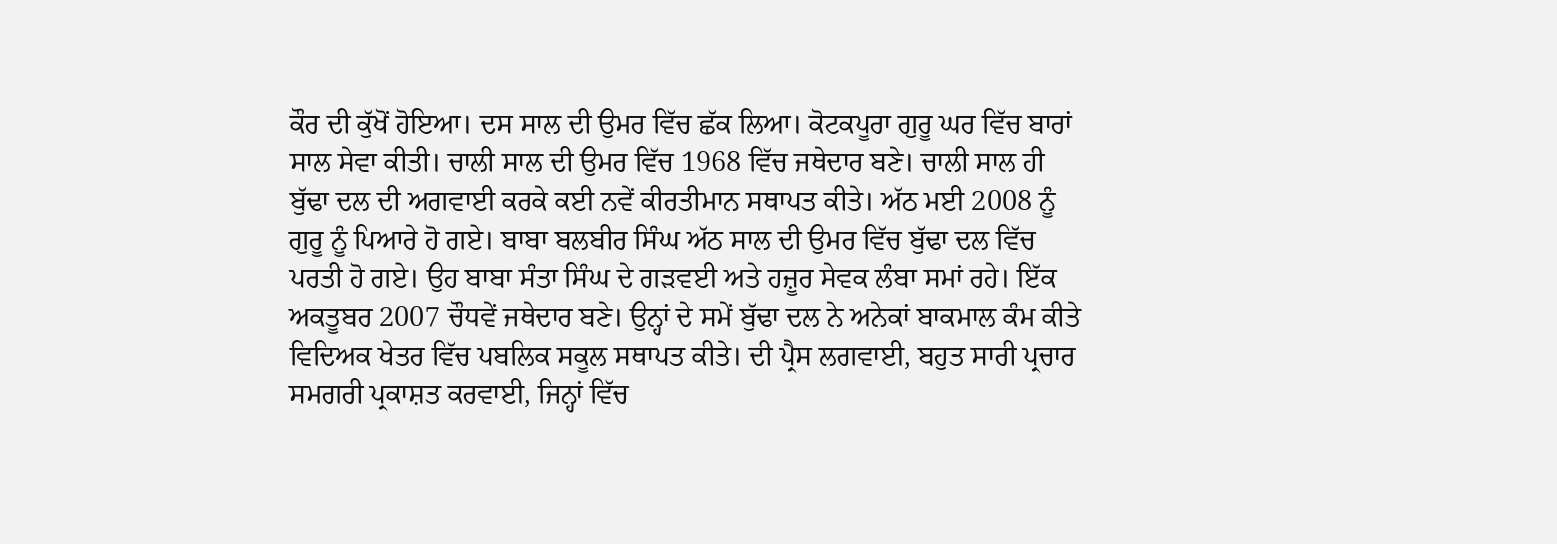ਕੌਰ ਦੀ ਕੁੱਖੋਂ ਹੋਇਆ। ਦਸ ਸਾਲ ਦੀ ਉਮਰ ਵਿੱਚ ਛੱਕ ਲਿਆ। ਕੋਟਕਪੂਰਾ ਗੁਰੂ ਘਰ ਵਿੱਚ ਬਾਰਾਂ ਸਾਲ ਸੇਵਾ ਕੀਤੀ। ਚਾਲੀ ਸਾਲ ਦੀ ਉਮਰ ਵਿੱਚ 1968 ਵਿੱਚ ਜਥੇਦਾਰ ਬਣੇ। ਚਾਲੀ ਸਾਲ ਹੀ ਬੁੱਢਾ ਦਲ ਦੀ ਅਗਵਾਈ ਕਰਕੇ ਕਈ ਨਵੇਂ ਕੀਰਤੀਮਾਨ ਸਥਾਪਤ ਕੀਤੇ। ਅੱਠ ਮਈ 2008 ਨੂੰ ਗੁਰੂ ਨੂੰ ਪਿਆਰੇ ਹੋ ਗਏ। ਬਾਬਾ ਬਲਬੀਰ ਸਿੰਘ ਅੱਠ ਸਾਲ ਦੀ ਉਮਰ ਵਿੱਚ ਬੁੱਢਾ ਦਲ ਵਿੱਚ ਪਰਤੀ ਹੋ ਗਏ। ਉਹ ਬਾਬਾ ਸੰਤਾ ਸਿੰਘ ਦੇ ਗੜਵਈ ਅਤੇ ਹਜ਼ੂਰ ਸੇਵਕ ਲੰਬਾ ਸਮਾਂ ਰਹੇ। ਇੱਕ ਅਕਤੂਬਰ 2007 ਚੌਧਵੇਂ ਜਥੇਦਾਰ ਬਣੇ। ਉਨ੍ਹਾਂ ਦੇ ਸਮੇਂ ਬੁੱਢਾ ਦਲ ਨੇ ਅਨੇਕਾਂ ਬਾਕਮਾਲ ਕੰਮ ਕੀਤੇ ਵਿਦਿਅਕ ਖੇਤਰ ਵਿੱਚ ਪਬਲਿਕ ਸਕੂਲ ਸਥਾਪਤ ਕੀਤੇ। ਦੀ ਪ੍ਰੈਸ ਲਗਵਾਈ, ਬਹੁਤ ਸਾਰੀ ਪ੍ਰਚਾਰ ਸਮਗਰੀ ਪ੍ਰਕਾਸ਼ਤ ਕਰਵਾਈ, ਜਿਨ੍ਹਾਂ ਵਿੱਚ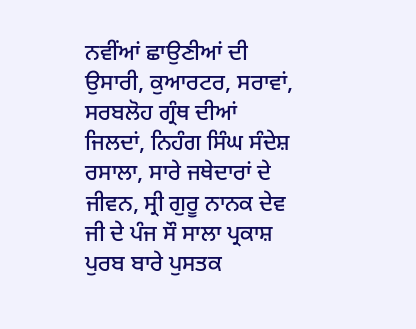ਨਵੀਂਆਂ ਛਾਉਣੀਆਂ ਦੀ  ਉਸਾਰੀ, ਕੁਆਰਟਰ, ਸਰਾਵਾਂ, ਸਰਬਲੋਹ ਗ੍ਰੰਥ ਦੀਆਂ ਜਿਲਦਾਂ, ਨਿਹੰਗ ਸਿੰਘ ਸੰਦੇਸ਼ ਰਸਾਲਾ, ਸਾਰੇ ਜਥੇਦਾਰਾਂ ਦੇ ਜੀਵਨ, ਸ੍ਰੀ ਗੁਰੂ ਨਾਨਕ ਦੇਵ ਜੀ ਦੇ ਪੰਜ ਸੌ ਸਾਲਾ ਪ੍ਰਕਾਸ਼ ਪੁਰਬ ਬਾਰੇ ਪੁਸਤਕ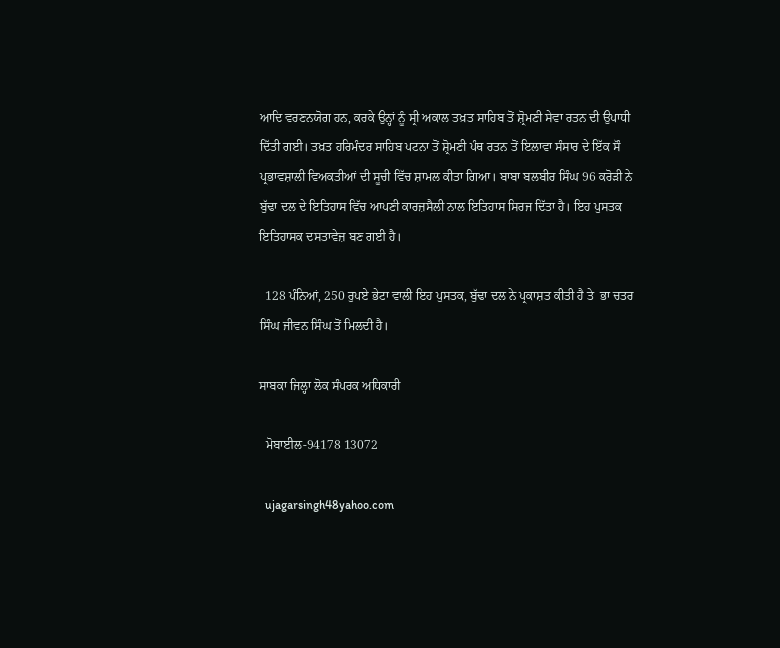ਆਦਿ ਵਰਣਨਯੋਗ ਹਨ, ਕਰਕੇ ਉਨ੍ਹਾਂ ਨੂੰ ਸ੍ਰੀ ਅਕਾਲ ਤਖ਼ਤ ਸਾਹਿਬ ਤੋਂ ਸ਼੍ਰੋਮਣੀ ਸੇਵਾ ਰਤਨ ਦੀ ਉਪਾਧੀ ਦਿੱਤੀ ਗਈ। ਤਖ਼ਤ ਹਰਿਮੰਦਰ ਸਾਹਿਬ ਪਟਨਾ ਤੋਂ ਸ਼੍ਰੋਮਣੀ ਪੰਥ ਰਤਨ ਤੋਂ ਇਲਾਵਾ ਸੰਸਾਰ ਦੇ ਇੱਕ ਸੌ ਪ੍ਰਭਾਵਸ਼ਾਲੀ ਵਿਅਕਤੀਆਂ ਦੀ ਸੂਚੀ ਵਿੱਚ ਸ਼ਾਮਲ ਕੀਤਾ ਗਿਆ। ਬਾਬਾ ਬਲਬੀਰ ਸਿੰਘ 96 ਕਰੋੜੀ ਨੇ ਬੁੱਢਾ ਦਲ ਦੇ ਇਤਿਹਾਸ ਵਿੱਚ ਆਪਣੀ ਕਾਰਜ਼ਸੈਲੀ ਨਾਲ ਇਤਿਹਾਸ ਸਿਰਜ ਦਿੱਤਾ ਹੈ। ਇਹ ਪੁਸਤਕ ਇਤਿਹਾਸਕ ਦਸਤਾਵੇਜ਼ ਬਣ ਗਈ ਹੈ।

  128 ਪੰਨਿਆਂ, 250 ਰੁਪਏ ਭੇਟਾ ਵਾਲੀ ਇਹ ਪੁਸਤਕ, ਬੁੱਢਾ ਦਲ ਨੇ ਪ੍ਰਕਾਸ਼ਤ ਕੀਤੀ ਹੈ ਤੇ  ਭਾ ਚਤਰ ਸਿੰਘ ਜੀਵਨ ਸਿੰਘ ਤੋਂ ਮਿਲਦੀ ਹੈ।

ਸਾਬਕਾ ਜਿਲ੍ਹਾ ਲੋਕ ਸੰਪਰਕ ਅਧਿਕਾਰੀ

  ਮੋਬਾਈਲ-94178 13072

  ujagarsingh48yahoo.com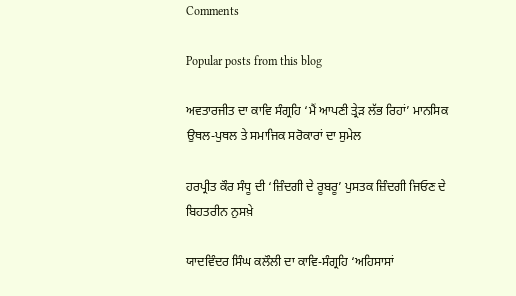Comments

Popular posts from this blog

ਅਵਤਾਰਜੀਤ ਦਾ ਕਾਵਿ ਸੰਗ੍ਰਹਿ ‘ਮੈਂ ਆਪਣੀ ਤ੍ਰੇੜ ਲੱਭ ਰਿਹਾਂ’ ਮਾਨਸਿਕ ਉਥਲ-ਪੁਥਲ ਤੇ ਸਮਾਜਿਕ ਸਰੋਕਾਰਾਂ ਦਾ ਸੁਮੇਲ

ਹਰਪ੍ਰੀਤ ਕੌਰ ਸੰਧੂ ਦੀ ‘ਜ਼ਿੰਦਗੀ ਦੇ ਰੂਬਰੂ’ ਪੁਸਤਕ ਜ਼ਿੰਦਗੀ ਜਿਓਣ ਦੇ ਬਿਹਤਰੀਨ ਨੁਸਖ਼ੇ

ਯਾਦਵਿੰਦਰ ਸਿੰਘ ਕਲੌਲੀ ਦਾ ਕਾਵਿ-ਸੰਗ੍ਰਹਿ ‘ਅਹਿਸਾਸਾਂ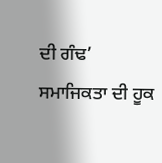ਦੀ ਗੰਢ’ ਸਮਾਜਿਕਤਾ ਦੀ ਹੂਕ